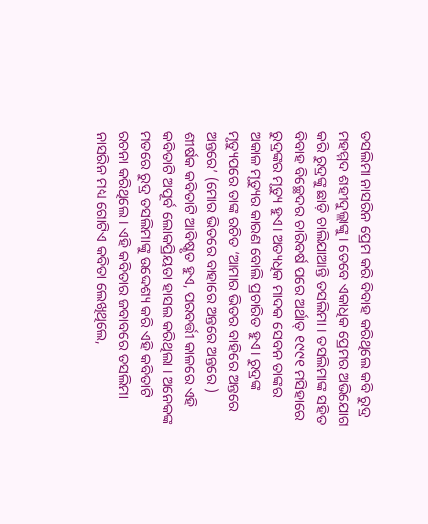ତସଲିମା ନାସରିନ ପ୍ରେମ କରି ବିବାହ କରିଥିଲେ କବି ରୁଦ୍ର ମହମ୍ମଦ ଶହୀଦୁଲ୍ଲାଙ୍କୁ । ତେବେ ଏକାଧିକ ପ୍ରେମର ଅଭିଯୋଗ କରି ରୁଦ୍ରଙ୍କୁ ଛାଡ଼ି ଚାଲିଯାଆନ୍ତି ତସଲିମା । ତସଲିମାଙ୍କ ସହିତ ବିବାହ ବିଚ୍ଛେଦର ଚାରିବର୍ଷ ପରେ ଅର୍ଥାତ୍ ୧୯୯୧ ମସିହାରେ ରୁଦ୍ରଙ୍କର ମୃତ୍ୟୁ ହୁଏ। ଅତ୍ୟଧିକ ମାଦକ ସେବନ ତାଙ୍କର ଅକାଳ ମୃତ୍ୟୁର କାରଣ ବୋଲି ପ୍ରଚାରିତ ହୁଏ। ରୁଦ୍ରଙ୍କ ମୃତ୍ୟୁପରେ ତାଙ୍କ ରଚିତ ‘ଆମାର ଭିତର ବାହିରେ ଅନ୍ତରେ ଅନ୍ତରେ’ (ମୋର ଭିତରେ ବାହାରେ ଅନ୍ତରେ ଅନ୍ତରେ ) ଶୀର୍ଷକ କବିତାଟି ଆବିଷ୍କୃତ ହୁଏ, ପରବର୍ତ୍ତୀ କାଳରେ ଏହି କବିତାଟି ଅପୂର୍ବ ଲୋକପ୍ରିୟତା ହାସଲ କରିଥିଲା । ଅନେକଙ୍କ ମତରେ ରୁଦ୍ର ତସଲିମାଙ୍କୁ ଉଦ୍ଦେଶ୍ୟ କରି ଏହି କବିତାଟି ରଚନା କରିଥିଲେ । ଏହି କବିତାର ଜବାବରେ ତସଲିମା ନାସରିନ ମଧ୍ୟ ଗୋଟିଏ କବିତା ଲେଖିଥିଲେ,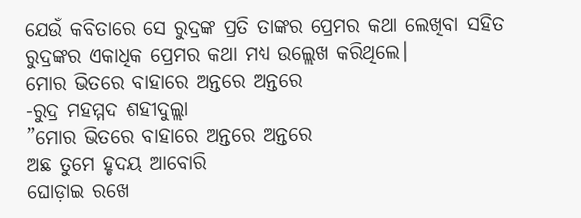ଯେଉଁ କବିତାରେ ସେ ରୁଦ୍ରଙ୍କ ପ୍ରତି ତାଙ୍କର ପ୍ରେମର କଥା ଲେଖିବା ସହିତ ରୁଦ୍ରଙ୍କର ଏକାଧିକ ପ୍ରେମର କଥା ମଧ୍ୟ ଉଲ୍ଲେଖ କରିଥିଲେ।
ମୋର ଭିତରେ ବାହାରେ ଅନ୍ତରେ ଅନ୍ତରେ
-ରୁଦ୍ର ମହମ୍ମଦ ଶହୀଦୁଲ୍ଲା
”ମୋର ଭିତରେ ବାହାରେ ଅନ୍ତରେ ଅନ୍ତରେ
ଅଛ ତୁମେ ହୃଦୟ ଆବୋରି
ଘୋଡ଼ାଇ ରଖେ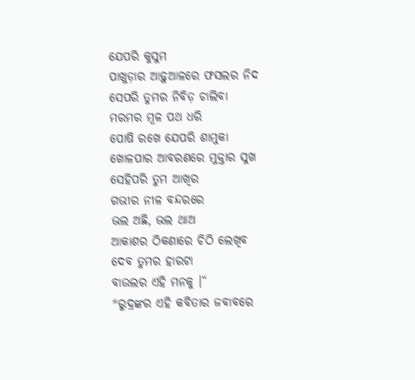ଯେପରି କୁସୁମ
ପାଖୁଡ଼ାର ଆଢ଼ୁଆଳରେ ଫସଲର ନିଦ
ସେପରି ତୁମର ନିବିଡ଼ ଚାଲିବା
ମରମର ମୂଳ ପଥ ଧରି
ପୋଷି ରଖେ ଯେପରି ଶାମୁକା
ଖୋଳପାର ଆବରଣରେ ମୁକ୍ତାର ସୁଖ
ସେହିପରି ତୁମ ଆଖିର
ଗଭୀର ନୀଳ ବନ୍ଦରରେ
ଭଲ ଅଛି, ଭଲ ଥାଅ
ଆକାଶର ଠିକଣାରେ ଚିଠି ଲେଖିବ
ଦେବ ତୁମର ହାରଟା
ବାଉଲର ଏହି ମନକୁ ।“
*ରୁଦ୍ରଙ୍କର ଏହି କବିତାର ଜବାବରେ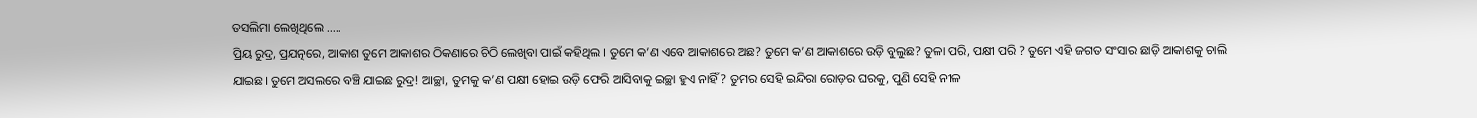ତସଲିମା ଲେଖିଥିଲେ …..
ପ୍ରିୟ ରୁଦ୍ର, ପ୍ରଯତ୍ନରେ, ଆକାଶ ତୁମେ ଆକାଶର ଠିକଣାରେ ଚିଠି ଲେଖିବା ପାଇଁ କହିଥିଲ । ତୁମେ କ’ଣ ଏବେ ଆକାଶରେ ଅଛ? ତୁମେ କ’ଣ ଆକାଶରେ ଉଡ଼ି ବୁଲୁଛ? ତୁଳା ପରି, ପକ୍ଷୀ ପରି ? ତୁମେ ଏହି ଜଗତ ସଂସାର ଛାଡ଼ି ଆକାଶକୁ ଚାଲି ଯାଇଛ। ତୁମେ ଅସଲରେ ବଞ୍ଚି ଯାଇଛ ରୁଦ୍ର! ଆଚ୍ଛା, ତୁମକୁ କ’ଣ ପକ୍ଷୀ ହୋଇ ଉଡ଼ି ଫେରି ଆସିବାକୁ ଇଚ୍ଛା ହୁଏ ନାହିଁ? ତୁମର ସେହି ଇନ୍ଦିରା ରୋଡ଼ର ଘରକୁ, ପୁଣି ସେହି ନୀଳ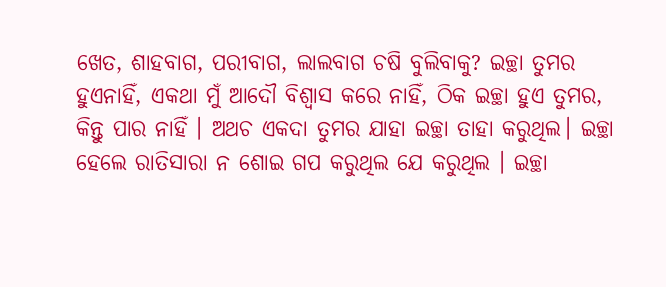ଖେତ, ଶାହବାଗ, ପରୀବାଗ, ଲାଲବାଗ ଚଷି ବୁଲିବାକୁ? ଇଚ୍ଛା ତୁମର ହୁଏନାହିଁ, ଏକଥା ମୁଁ ଆଦୌ ବିଶ୍ବାସ କରେ ନାହିଁ, ଠିକ ଇଚ୍ଛା ହୁଏ ତୁମର, କିନ୍ତୁ ପାର ନାହିଁ । ଅଥଚ ଏକଦା ତୁମର ଯାହା ଇଚ୍ଛା ତାହା କରୁଥିଲ। ଇଚ୍ଛା ହେଲେ ରାତିସାରା ନ ଶୋଇ ଗପ କରୁଥିଲ ଯେ କରୁଥିଲ । ଇଚ୍ଛା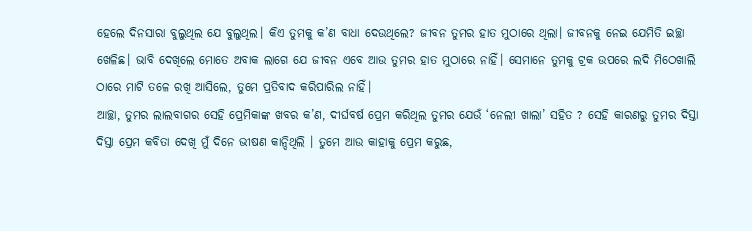ହେଲେ ଦିନସାରା ବୁଲୁଥିଲ ଯେ ବୁଲୁଥିଲ। କିଏ ତୁମକୁ କ’ଣ ବାଧା ଦେଉଥିଲେ? ଜୀବନ ତୁମର ହାତ ମୁଠାରେ ଥିଲା। ଜୀବନକୁ ନେଇ ଯେମିତି ଇଚ୍ଛା ଖେଳିଛ। ଭାବି ଦେଖିଲେ ମୋତେ ଅବାକ ଲାଗେ ଯେ ଜୀବନ ଏବେ ଆଉ ତୁମର ହାତ ମୁଠାରେ ନାହିଁ। ସେମାନେ ତୁମକୁ ଟ୍ରକ ଉପରେ ଲଦି ମିଠେଖାଲି ଠାରେ ମାଟି ତଳେ ରଖି ଆସିଲେ, ତୁମେ ପ୍ରତିବାଦ କରିପାରିଲ ନାହିଁ।
ଆଚ୍ଛା, ତୁମର ଲାଲବାଗର ସେହି ପ୍ରେମିକାଙ୍କ ଖବର କ’ଣ, ଦୀର୍ଘବର୍ଷ ପ୍ରେମ କରିଥିଲ ତୁମର ଯେଉଁ ‘ନେଲୀ ଖାଲା’ ସହିତ ? ସେହି କାରଣରୁ ତୁମର ଦିସ୍ତା ଦିସ୍ତା ପ୍ରେମ କବିତା ଦେଖି ମୁଁ ଦିନେ ଭୀଷଣ କାନ୍ଦିଥିଲି । ତୁମେ ଆଉ କାହାକୁ ପ୍ରେମ କରୁଛ,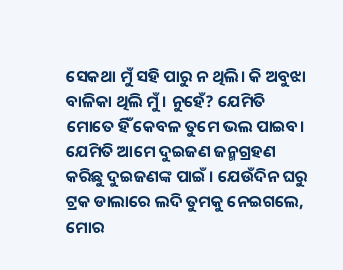ସେକଥା ମୁଁ ସହି ପାରୁ ନ ଥିଲି। କି ଅବୁଝା ବାଳିକା ଥିଲି ମୁଁ । ନୁହେଁ? ଯେମିତି ମୋତେ ହିଁ କେବଳ ତୁମେ ଭଲ ପାଇବ। ଯେମିତି ଆମେ ଦୁଇଜଣ ଜନ୍ମଗ୍ରହଣ କରିଛୁ ଦୁଇଜଣଙ୍କ ପାଇଁ । ଯେଉଁଦିନ ଘରୁ ଟ୍ରକ ଡାଲାରେ ଲଦି ତୁମକୁ ନେଇଗଲେ, ମୋର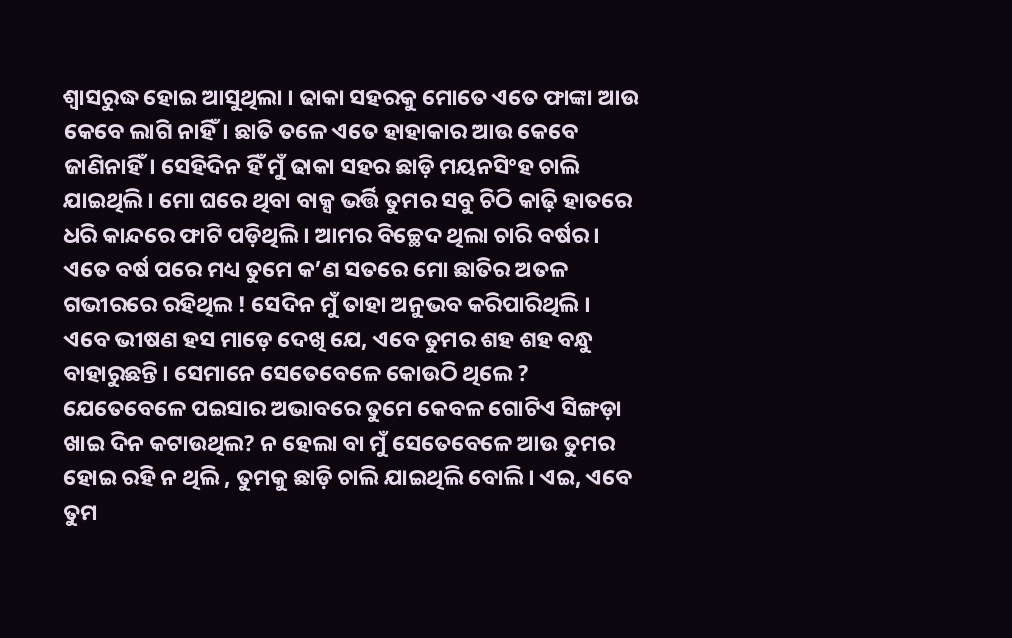ଶ୍ୱାସରୁଦ୍ଧ ହୋଇ ଆସୁଥିଲା । ଢାକା ସହରକୁ ମୋତେ ଏତେ ଫାଙ୍କା ଆଉ କେବେ ଲାଗି ନାହିଁ। ଛାତି ତଳେ ଏତେ ହାହାକାର ଆଉ କେବେ ଜାଣିନାହିଁ। ସେହିଦିନ ହିଁ ମୁଁ ଢାକା ସହର ଛାଡ଼ି ମୟନସିଂହ ଚାଲି ଯାଇଥିଲି। ମୋ ଘରେ ଥିବା ବାକ୍ସ ଭର୍ତ୍ତି ତୁମର ସବୁ ଚିଠି କାଢ଼ି ହାତରେ ଧରି କାନ୍ଦରେ ଫାଟି ପଡ଼ିଥିଲି । ଆମର ବିଚ୍ଛେଦ ଥିଲା ଚାରି ବର୍ଷର। ଏତେ ବର୍ଷ ପରେ ମଧ୍ୟ ତୁମେ କ’ଣ ସତରେ ମୋ ଛାତିର ଅତଳ ଗଭୀରରେ ରହିଥିଲ ! ସେଦିନ ମୁଁ ତାହା ଅନୁଭବ କରିପାରିଥିଲି ।
ଏବେ ଭୀଷଣ ହସ ମାଡ଼େ ଦେଖି ଯେ, ଏବେ ତୁମର ଶହ ଶହ ବନ୍ଧୁ ବାହାରୁଛନ୍ତି । ସେମାନେ ସେତେବେଳେ କୋଉଠି ଥିଲେ ? ଯେତେବେଳେ ପଇସାର ଅଭାବରେ ତୁମେ କେବଳ ଗୋଟିଏ ସିଙ୍ଗଡ଼ା ଖାଇ ଦିନ କଟାଉଥିଲ? ନ ହେଲା ବା ମୁଁ ସେତେବେଳେ ଆଉ ତୁମର ହୋଇ ରହି ନ ଥିଲି , ତୁମକୁ ଛାଡ଼ି ଚାଲି ଯାଇଥିଲି ବୋଲି। ଏଇ, ଏବେ ତୁମ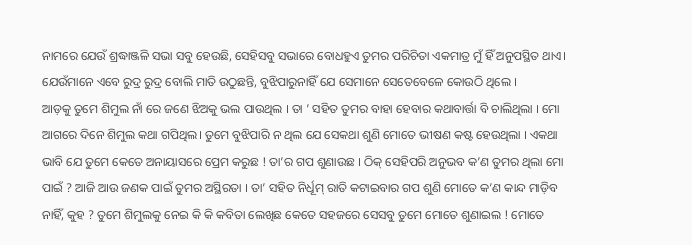ନାମରେ ଯେଉଁ ଶ୍ରଦ୍ଧାଞ୍ଜଳି ସଭା ସବୁ ହେଉଛି, ସେହିସବୁ ସଭାରେ ବୋଧହୁଏ ତୁମର ପରିଚିତା ଏକମାତ୍ର ମୁଁ ହିଁ ଅନୁପସ୍ଥିତ ଥାଏ। ଯେଉଁମାନେ ଏବେ ରୁଦ୍ର ରୁଦ୍ର ବୋଲି ମାତି ଉଠୁଛନ୍ତି, ବୁଝିପାରୁନାହିଁ ଯେ ସେମାନେ ସେତେବେଳେ କୋଉଠି ଥିଲେ ।
ଆଡ଼କୁ ତୁମେ ଶିମୁଲ ନାଁ ରେ ଜଣେ ଝିଅକୁ ଭଲ ପାଉଥିଲ । ତା ’ ସହିତ ତୁମର ବାହା ହେବାର କଥାବାର୍ତ୍ତା ବି ଚାଲିଥିଲା । ମୋ ଆଗରେ ଦିନେ ଶିମୁଲ କଥା ଗପିଥିଲ। ତୁମେ ବୁଝିପାରି ନ ଥିଲ ଯେ ସେକଥା ଶୁଣି ମୋତେ ଭୀଷଣ କଷ୍ଟ ହେଉଥିଲା । ଏକଥା ଭାବି ଯେ ତୁମେ କେତେ ଅନାୟାସରେ ପ୍ରେମ କରୁଛ ! ତା’ର ଗପ ଶୁଣାଉଛ । ଠିକ୍ ସେହିପରି ଅନୁଭବ କ’ଣ ତୁମର ଥିଲା ମୋ ପାଇଁ ? ଆଜି ଆଉ ଜଣକ ପାଇଁ ତୁମର ଅସ୍ଥିରତା । ତା’ ସହିତ ନିର୍ଧୂମ୍ ରାତି କଟାଇବାର ଗପ ଶୁଣି ମୋତେ କ’ଣ କାନ୍ଦ ମାଡ଼ିବ ନାହିଁ, କୁହ ? ତୁମେ ଶିମୁଲକୁ ନେଇ କି କି କବିତା ଲେଖିଛ କେତେ ସହଜରେ ସେସବୁ ତୁମେ ମୋତେ ଶୁଣାଇଲ ! ମୋତେ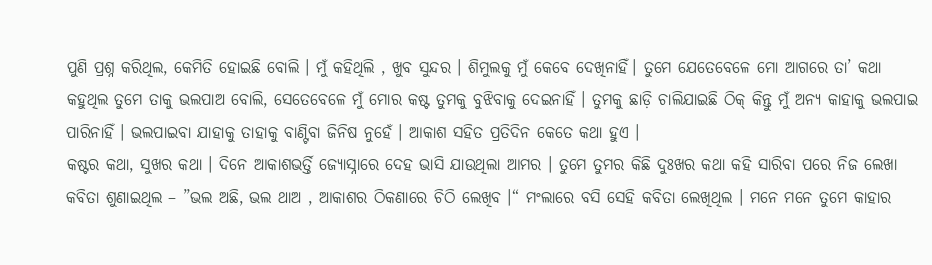ପୁଣି ପ୍ରଶ୍ନ କରିଥିଲ, କେମିତି ହୋଇଛି ବୋଲି । ମୁଁ କହିଥିଲି , ଖୁବ ସୁନ୍ଦର । ଶିମୁଲକୁ ମୁଁ କେବେ ଦେଖିନାହିଁ। ତୁମେ ଯେତେବେଳେ ମୋ ଆଗରେ ତା’ କଥା କହୁଥିଲ ତୁମେ ତାକୁ ଭଲପାଅ ବୋଲି, ସେତେବେଳେ ମୁଁ ମୋର କଷ୍ଟ ତୁମକୁ ବୁଝିବାକୁ ଦେଇନାହିଁ । ତୁମକୁ ଛାଡ଼ି ଚାଲିଯାଇଛି ଠିକ୍ କିନ୍ତୁ ମୁଁ ଅନ୍ୟ କାହାକୁ ଭଲପାଇ ପାରିନାହିଁ । ଭଲପାଇବା ଯାହାକୁ ତାହାକୁ ବାଣ୍ଟିବା ଜିନିଷ ନୁହେଁ । ଆକାଶ ସହିତ ପ୍ରତିଦିନ କେତେ କଥା ହୁଏ ।
କଷ୍ଟର କଥା, ସୁଖର କଥା । ଦିନେ ଆକାଶଭର୍ତ୍ତି ଜ୍ୟୋସ୍ନାରେ ଦେହ ଭାସି ଯାଉଥିଲା ଆମର । ତୁମେ ତୁମର କିଛି ଦୁଃଖର କଥା କହି ସାରିବା ପରେ ନିଜ ଲେଖା କବିତା ଶୁଣାଇଥିଲ – ”ଭଲ ଅଛି, ଭଲ ଥାଅ , ଆକାଶର ଠିକଣାରେ ଚିଠି ଲେଖିବ ।“ ମଂଲାରେ ବସି ସେହି କବିତା ଲେଖିଥିଲ । ମନେ ମନେ ତୁମେ କାହାର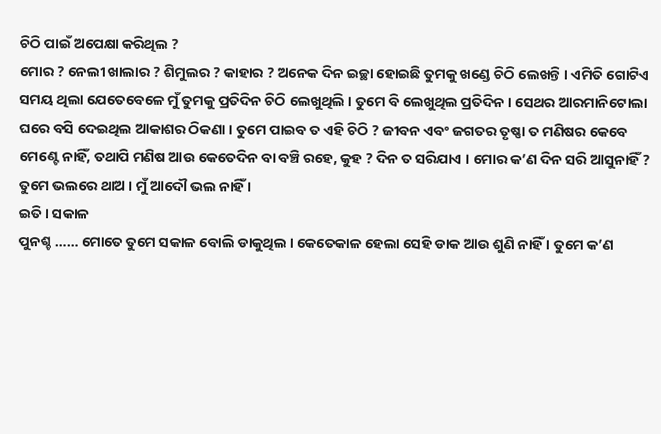ଚିଠି ପାଇଁ ଅପେକ୍ଷା କରିଥିଲ ?
ମୋର ? ନେଲୀ ଖାଲାର ? ଶିମୁଲର ? କାହାର ? ଅନେକ ଦିନ ଇଚ୍ଛା ହୋଇଛି ତୁମକୁ ଖଣ୍ଡେ ଚିଠି ଲେଖନ୍ତି । ଏମିତି ଗୋଟିଏ ସମୟ ଥିଲା ଯେତେବେଳେ ମୁଁ ତୁମକୁ ପ୍ରତିଦିନ ଚିଠି ଲେଖୁଥିଲି । ତୁମେ ବି ଲେଖୁଥିଲ ପ୍ରତିଦିନ । ସେଥର ଆରମାନିଟୋଲା ଘରେ ବସି ଦେଇଥିଲ ଆକାଶର ଠିକଣା । ତୁମେ ପାଇବ ତ ଏହି ଚିଠି ? ଜୀବନ ଏବଂ ଜଗତର ତୃଷ୍ଣା ତ ମଣିଷର କେବେ ମେଣ୍ଟେ ନାହିଁ, ତଥାପି ମଣିଷ ଆଉ କେତେଦିନ ବା ବଞ୍ଚି ରହେ, କୁହ ? ଦିନ ତ ସରିଯାଏ । ମୋର କ’ଣ ଦିନ ସରି ଆସୁନାହିଁ ? ତୁମେ ଭଲରେ ଥାଅ । ମୁଁ ଆଦୌ ଭଲ ନାହିଁ ।
ଇତି । ସକାଳ
ପୁନଶ୍ଚ …… ମୋତେ ତୁମେ ସକାଳ ବୋଲି ଡାକୁଥିଲ । କେତେକାଳ ହେଲା ସେହି ଡାକ ଆଉ ଶୁଣି ନାହିଁ । ତୁମେ କ’ଣ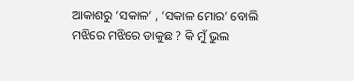ଆକାଶରୁ ‘ସକାଳ’ , ‘ସକାଳ ମୋର’ ବୋଲି ମଝିରେ ମଝିରେ ଡାକୁଛ ? କି ମୁଁ ଭୁଲ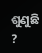ଶୁଣୁଛି ?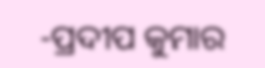-ପ୍ରଦୀପ କୁମାର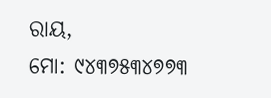ରାୟ,
ମୋ: ୯୪୩୭୫୩୪୭୭୩